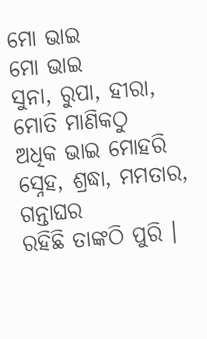ମୋ ଭାଇ
ମୋ ଭାଇ
ସୁନା, ରୁପା, ହୀରା, ମୋତି ମାଣିକଠୁ
ଅଧିକ ଭାଇ ମୋହରି
ସ୍ନେହ, ଶ୍ରଦ୍ଧା, ମମତାର, ଗନ୍ତାଘର
ରହିଛି ତାଙ୍କଠି ପୁରି ।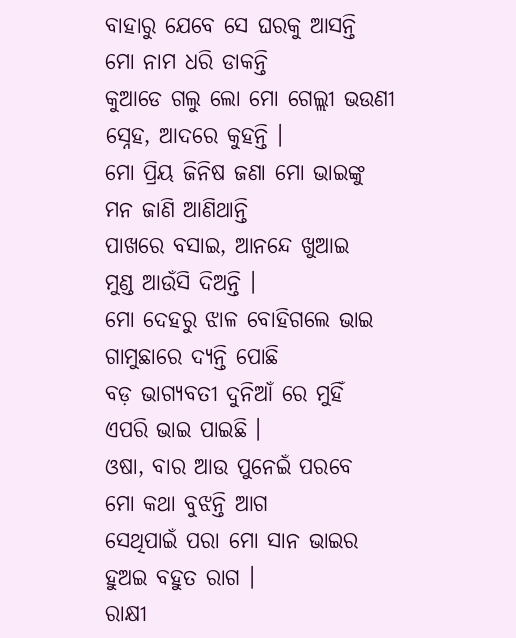ବାହାରୁ ଯେବେ ସେ ଘରକୁ ଆସନ୍ତି
ମୋ ନାମ ଧରି ଡାକନ୍ତି
କୁଆଡେ ଗଲୁ ଲୋ ମୋ ଗେଲ୍ଲୀ ଭଉଣୀ
ସ୍ନେହ, ଆଦରେ କୁହନ୍ତି ।
ମୋ ପ୍ରିୟ ଜିନିଷ ଜଣା ମୋ ଭାଇଙ୍କୁ
ମନ ଜାଣି ଆଣିଥାନ୍ତି
ପାଖରେ ବସାଇ, ଆନନ୍ଦେ ଖୁଆଇ
ମୁଣ୍ଡ ଆଉଁସି ଦିଅନ୍ତି ।
ମୋ ଦେହରୁ ଝାଳ ବୋହିଗଲେ ଭାଇ
ଗାମୁଛାରେ ଦ୍ୟନ୍ତି ପୋଛି
ବଡ଼ ଭାଗ୍ୟବତୀ ଦୁନିଆଁ ରେ ମୁହିଁ
ଏପରି ଭାଇ ପାଇଛି ।
ଓଷା, ବାର ଆଉ ପୁନେଇଁ ପରବେ
ମୋ କଥା ବୁଝନ୍ତି ଆଗ
ସେଥିପାଇଁ ପରା ମୋ ସାନ ଭାଇର
ହୁଅଇ ବହୁତ ରାଗ ।
ରାକ୍ଷୀ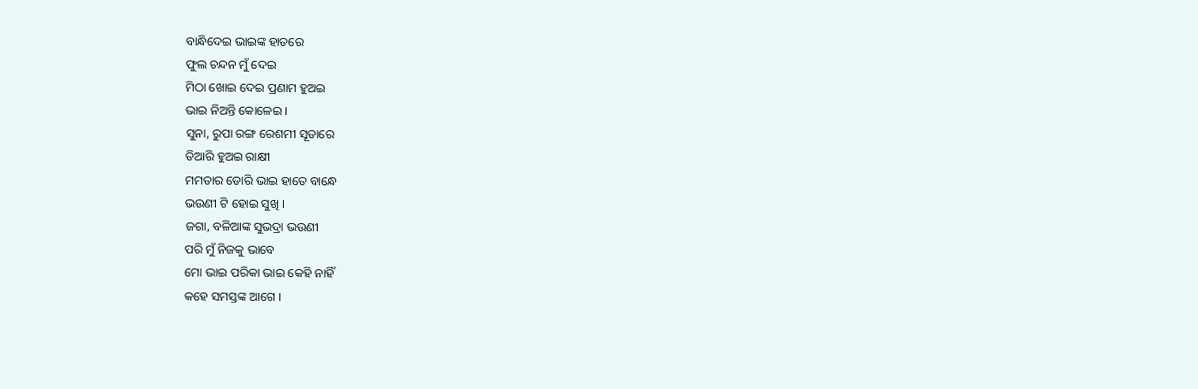ବାନ୍ଧିଦେଇ ଭାଇଙ୍କ ହାତରେ
ଫୁଲ ଚନ୍ଦନ ମୁଁ ଦେଇ
ମିଠା ଖୋଇ ଦେଇ ପ୍ରଣାମ ହୁଅଇ
ଭାଇ ନିଅନ୍ତି କୋଳେଇ ।
ସୁନା, ରୁପା ରଙ୍ଗ ରେଶମୀ ସୂତାରେ
ତିଆରି ହୁଅଇ ରାକ୍ଷୀ
ମମତାର ଡୋରି ଭାଇ ହାତେ ବାନ୍ଧେ
ଭଉଣୀ ଟି ହୋଇ ସୁଖି ।
ଜଗା, ବଳିଆଙ୍କ ସୁଭଦ୍ରା ଭଉଣୀ
ପରି ମୁଁ ନିଜକୁ ଭାବେ
ମୋ ଭାଇ ପରିକା ଭାଇ କେହି ନାହିଁ
କହେ ସମସ୍ତଙ୍କ ଆଗେ ।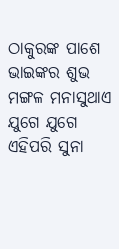ଠାକୁରଙ୍କ ପାଶେ ଭାଇଙ୍କର ଶୁଭ
ମଙ୍ଗଳ ମନାସୁଥାଏ
ଯୁଗେ ଯୁଗେ ଏହିପରି ସୁନା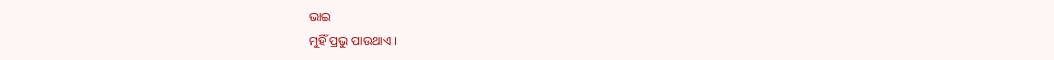ଭାଇ
ମୁହିଁ ପ୍ରଭୁ ପାଉଥାଏ ।